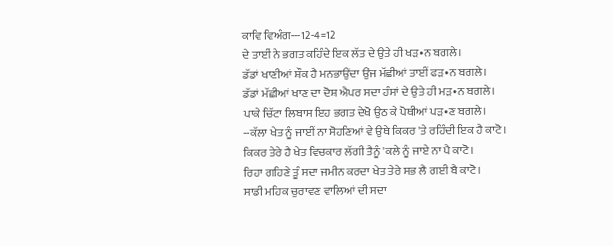ਕਾਵਿ ਵਿਅੰਗ---12-4=12
ਦੇ ਤਾਈਂ ਨੇ ਭਗਤ ਕਹਿੰਦੇ ਇਕ ਲੱਤ ਦੇ ਉਤੇ ਹੀ ਖੜ•ਨ ਬਗਲੇ।
ਡੱਡਾਂ ਖਾਣੀਆਂ ਸ਼ੌਕ ਹੈ ਮਨਭਾਉਂਦਾ ਉਂਜ ਮੱਛੀਆਂ ਤਾਈਂ ਫੜ•ਨ ਬਗਲੇ।
ਡੱਡਾਂ ਮੱਛੀਆਂ ਖਾਣ ਦਾ ਦੋਸ਼ ਐਪਰ ਸਦਾ ਹੰਸਾਂ ਦੇ ਉਤੇ ਹੀ ਮੜ•ਨ ਬਗਲੇ।
ਪਾਕੇ ਚਿੱਟਾ ਲਿਬਾਸ ਇਹ ਭਗਤ ਦੇਖੋ ਉਠ ਕੇ ਪੋਥੀਆਂ ਪੜ•ਣ ਬਗਲੇ।
--ਕੱਲਾ ਖੇਤ ਨੂੰ ਜਾਈਂ ਨਾ ਸੋਹਣਿਆਂ ਵੇ ਉਥੇ ਕਿਕਰ 'ਤੇ ਰਹਿੰਦੀ ਇਕ ਹੈ ਕਾਟੋ।
ਕਿਕਰ ਤੇਰੇ ਹੈ ਖੇਤ ਵਿਚਕਾਰ ਲੱਗੀ ਤੈਨੂੰ 'ਕਲੇ ਨੂੰ ਜਾਏ ਨਾ ਪੈ ਕਾਟੋ।
ਰਿਹਾ ਗਹਿਣੇ ਤੂੰ ਸਦਾ ਜਮੀਨ ਕਰਦਾ ਖੇਤ ਤੇਰੇ ਸਭ ਲੈ ਗਈ ਬੈ ਕਾਟੋ।
ਸਾਡੀ ਮਹਿਕ ਚੁਰਾਵਣ ਵਾਲਿਆਂ ਦੀ ਸਦਾ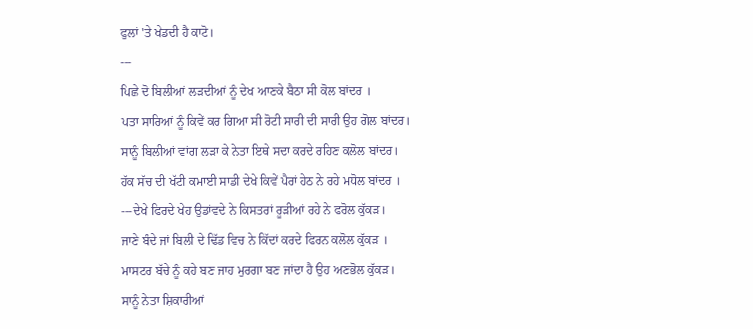ਫੁਲਾਂ 'ਤੇ ਖੇਡਦੀ ਹੈ ਕਾਟੋ।
---
ਪਿਛੇ ਦੋ ਬਿਲੀਆਂ ਲੜਦੀਆਂ ਨੂੰ ਦੇਖ ਆਣਕੇ ਬੈਠਾ ਸੀ ਕੋਲ ਬਾਂਦਰ ।
ਪਤਾ ਸਾਰਿਆਂ ਨੂੰ ਕਿਵੇਂ ਕਰ ਗਿਆ ਸੀ ਰੋਟੀ ਸਾਰੀ ਦੀ ਸਾਰੀ ਉਹ ਗੋਲ ਬਾਂਦਰ।
ਸਾਨੂੰ ਬਿਲੀਆਂ ਵਾਂਗ ਲੜਾ ਕੇ ਨੇਤਾ ਇਥੇ ਸਦਾ ਕਰਦੇ ਰਹਿਣ ਕਲੋਲ ਬਾਂਦਰ।
ਹੱਕ ਸੱਚ ਦੀ ਖੱਟੀ ਕਮਾਈ ਸਾਡੀ ਦੇਖੇ ਕਿਵੇਂ ਪੈਰਾਂ ਹੇਠ ਨੇ ਰਹੇ ਮਧੋਲ ਬਾਂਦਰ ।
---ਦੇਖੇ ਫਿਰਦੇ ਖੇਹ ਉਡਾਂਵਦੇ ਨੇ ਕਿਸਤਰਾਂ ਰੂੜੀਆਂ ਰਹੇ ਨੇ ਫਰੋਲ ਕੁੱਕੜ।
ਜਾਣੇ ਬੰਦੇ ਜਾਂ ਬਿਲੀ ਦੇ ਢਿੱਡ ਵਿਚ ਨੇ ਕਿੱਦਾਂ ਕਰਦੇ ਫਿਰਨ ਕਲੋਲ ਕੁੱਕੜ ।
ਮਾਸਟਰ ਬੱਚੇ ਨੂੰ ਕਹੇ ਬਣ ਜਾਹ ਮੁਰਗਾ ਬਣ ਜਾਂਦਾ ਹੈ ਉਹ ਅਣਭੋਲ ਕੁੱਕੜ।
ਸਾਨੂੰ ਨੇਤਾ ਸ਼ਿਕਾਰੀਆਂ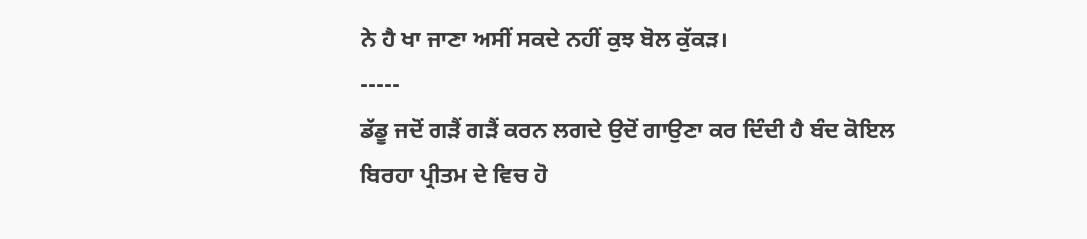ਨੇ ਹੈ ਖਾ ਜਾਣਾ ਅਸੀਂ ਸਕਦੇ ਨਹੀਂ ਕੁਝ ਬੋਲ ਕੁੱਕੜ।
-----
ਡੱਡੂ ਜਦੋਂ ਗੜੈਂ ਗੜੈਂ ਕਰਨ ਲਗਦੇ ਉਦੋਂ ਗਾਉਣਾ ਕਰ ਦਿੰਦੀ ਹੈ ਬੰਦ ਕੋਇਲ
ਬਿਰਹਾ ਪ੍ਰੀਤਮ ਦੇ ਵਿਚ ਹੋ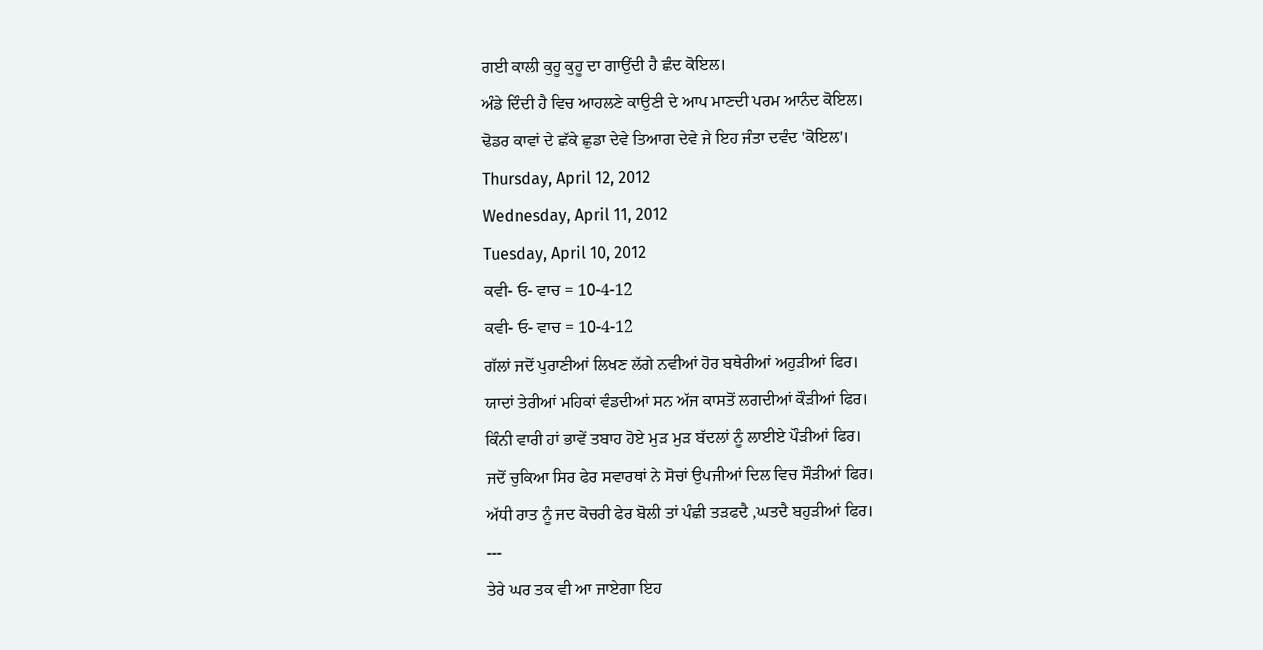ਗਈ ਕਾਲੀ ਕੁਹੂ ਕੁਹੂ ਦਾ ਗਾਉਂਦੀ ਹੈ ਛੰਦ ਕੋਇਲ।
ਅੰਡੇ ਦਿੰਦੀ ਹੈ ਵਿਚ ਆਹਲਣੇ ਕਾਉਣੀ ਦੇ ਆਪ ਮਾਣਦੀ ਪਰਮ ਆਨੰਦ ਕੋਇਲ।
ਢੋਡਰ ਕਾਵਾਂ ਦੇ ਛੱਕੇ ਛੁਡਾ ਦੇਵੇ ਤਿਆਗ ਦੇਵੇ ਜੇ ਇਹ ਜੰਤਾ ਦਵੰਦ 'ਕੋਇਲ'।
Thursday, April 12, 2012
Wednesday, April 11, 2012
Tuesday, April 10, 2012
ਕਵੀ- ਓ- ਵਾਚ = 10-4-12
ਕਵੀ- ਓ- ਵਾਚ = 10-4-12
ਗੱਲਾਂ ਜਦੋਂ ਪੁਰਾਣੀਆਂ ਲਿਖਣ ਲੱਗੇ ਨਵੀਆਂ ਹੋਰ ਬਥੇਰੀਆਂ ਅਹੁੜੀਆਂ ਫਿਰ।
ਯਾਦਾਂ ਤੇਰੀਆਂ ਮਹਿਕਾਂ ਵੰਡਦੀਆਂ ਸਨ ਅੱਜ ਕਾਸਤੋਂ ਲਗਦੀਆਂ ਕੌੜੀਆਂ ਫਿਰ।
ਕਿੰਨੀ ਵਾਰੀ ਹਾਂ ਭਾਵੇਂ ਤਬਾਹ ਹੋਏ ਮੁੜ ਮੁੜ ਬੱਦਲਾਂ ਨੂੰ ਲਾਈਏ ਪੌੜੀਆਂ ਫਿਰ।
ਜਦੋਂ ਚੁਕਿਆ ਸਿਰ ਫੇਰ ਸਵਾਰਥਾਂ ਨੇ ਸੋਚਾਂ ਉਪਜੀਆਂ ਦਿਲ ਵਿਚ ਸੌੜੀਆਂ ਫਿਰ।
ਅੱਧੀ ਰਾਤ ਨੂੰ ਜਦ ਕੋਚਰੀ ਫੇਰ ਬੋਲੀ ਤਾਂ ਪੰਛੀ ਤੜਫਦੈ ,ਘਤਦੈ ਬਹੁੜੀਆਂ ਫਿਰ।
---
ਤੇਰੇ ਘਰ ਤਕ ਵੀ ਆ ਜਾਏਗਾ ਇਹ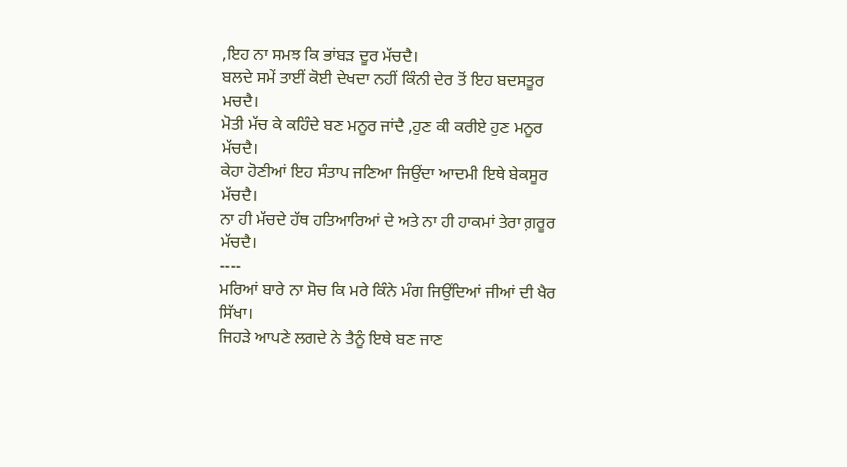,ਇਹ ਨਾ ਸਮਝ ਕਿ ਭਾਂਬੜ ਦੂਰ ਮੱਚਦੈ।
ਬਲਦੇ ਸਮੇਂ ਤਾਈਂ ਕੋਈ ਦੇਖਦਾ ਨਹੀਂ ਕਿੰਨੀ ਦੇਰ ਤੋਂ ਇਹ ਬਦਸਤੂਰ ਮਚਦੈ।
ਮੋਤੀ ਮੱਚ ਕੇ ਕਹਿੰਦੇ ਬਣ ਮਨੂਰ ਜਾਂਦੈ ,ਹੁਣ ਕੀ ਕਰੀਏ ਹੁਣ ਮਨੂਰ ਮੱਚਦੈ।
ਕੇਹਾ ਹੋਣੀਆਂ ਇਹ ਸੰਤਾਪ ਜਣਿਆ ਜਿਉਂਦਾ ਆਦਮੀ ਇਥੇ ਬੇਕਸੂਰ ਮੱਚਦੈ।
ਨਾ ਹੀ ਮੱਚਦੇ ਹੱਥ ਹਤਿਆਰਿਆਂ ਦੇ ਅਤੇ ਨਾ ਹੀ ਹਾਕਮਾਂ ਤੇਰਾ ਗ਼ਰੂਰ ਮੱਚਦੈ।
----
ਮਰਿਆਂ ਬਾਰੇ ਨਾ ਸੋਚ ਕਿ ਮਰੇ ਕਿੰਨੇ ਮੰਗ ਜਿਉਂਦਿਆਂ ਜੀਆਂ ਦੀ ਖੈਰ ਸਿੱਖਾ।
ਜਿਹੜੇ ਆਪਣੇ ਲਗਦੇ ਨੇ ਤੈਨੂੰ ਇਥੇ ਬਣ ਜਾਣ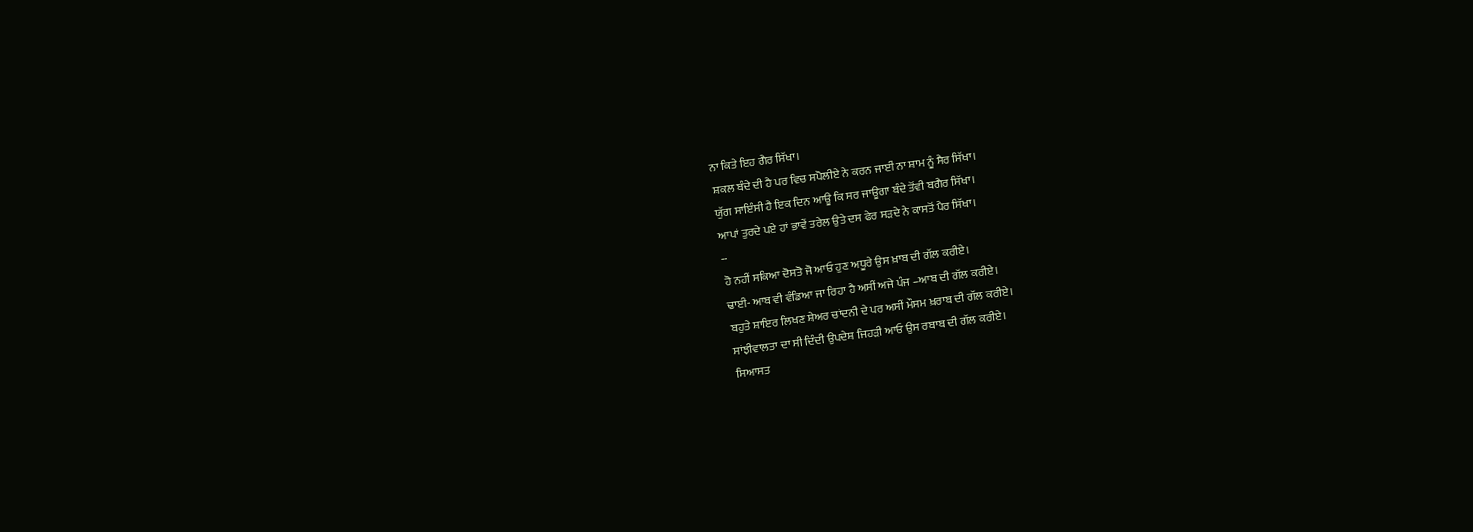ਨਾ ਕਿਤੇ ਇਹ ਗੈਰ ਸਿੱਖਾ।
ਸ਼ਕਲ ਬੰਦੇ ਦੀ ਹੈ ਪਰ ਵਿਚ ਸਪੋਲੀਏ ਨੇ ਕਰਨ ਜਾਈਂ ਨਾ ਸ਼ਾਮ ਨੂੰ ਸੈਰ ਸਿੱਖਾ।
ਯੁੱਗ ਸਾਇੰਸੀ ਹੈ ਇਕ ਦਿਨ ਆਊ ਕਿ ਸਰ ਜਾਊਗਾ ਬੰਦੇ ਤੋਂਵੀ ਬਗੈਰ ਸਿੱਖਾ।
ਆਪਾਂ ਤੁਰਦੇ ਪਏ ਹਾਂ ਭਾਵੇਂ ਤਰੇਲ ਉਤੇ ਦਸ ਫੇਰ ਸੜਦੇ ਨੇ ਕਾਸਤੋਂ ਪੈਰ ਸਿੱਖਾ।
--
ਹੋ ਨਹੀਂ ਸਕਿਆ ਦੋਸਤੋ ਜੋ ਆਓ ਹੁਣ ਅਧੂਰੇ ਉਸ ਖ਼ਾਬ ਦੀ ਗੱਲ ਕਰੀਏ।
ਢਾਈ- ਆਬ ਵੀ ਵੰਡਿਆ ਜਾ ਰਿਹਾ ਹੈ ਅਸੀਂ ਅਜੇ ਪੰਜ –ਆਬ ਦੀ ਗੱਲ ਕਰੀਏ।
ਬਹੁਤੇ ਸ਼ਾਇਰ ਲਿਖਣ ਸ਼ੇਅਰ ਚਾਂਦਨੀ ਦੇ ਪਰ ਅਸੀਂ ਮੌਸਮ ਖ਼ਰਾਬ ਦੀ ਗੱਲ ਕਰੀਏ।
ਸਾਂਝੀਵਾਲਤਾ ਦਾ ਸੀ ਦਿੰਦੀ ਉਪਦੇਸ਼ ਜਿਹੜੀ ਆਓ ਉਸ ਰਬਾਬ ਦੀ ਗੱਲ ਕਰੀਏ।
ਸਿਆਸਤ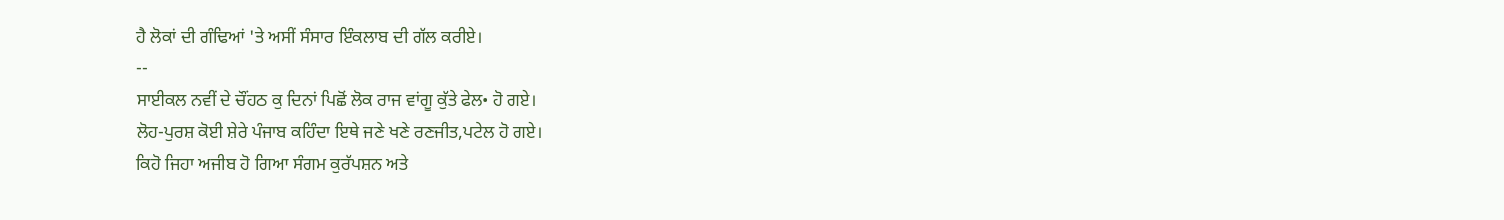ਹੈ ਲੋਕਾਂ ਦੀ ਗੰਢਿਆਂ 'ਤੇ ਅਸੀਂ ਸੰਸਾਰ ਇੰਕਲਾਬ ਦੀ ਗੱਲ ਕਰੀਏ।
--
ਸਾਈਕਲ ਨਵੀਂ ਦੇ ਚੌਂਹਠ ਕੁ ਦਿਨਾਂ ਪਿਛੋਂ ਲੋਕ ਰਾਜ ਵਾਂਗੂ ਕੁੱਤੇ ਫੇਲ• ਹੋ ਗਏ।
ਲੋਹ-ਪੁਰਸ਼ ਕੋਈ ਸ਼ੇਰੇ ਪੰਜਾਬ ਕਹਿੰਦਾ ਇਥੇ ਜਣੇ ਖਣੇ ਰਣਜੀਤ,ਪਟੇਲ ਹੋ ਗਏ।
ਕਿਹੋ ਜਿਹਾ ਅਜੀਬ ਹੋ ਗਿਆ ਸੰਗਮ ਕੁਰੱਪਸ਼ਨ ਅਤੇ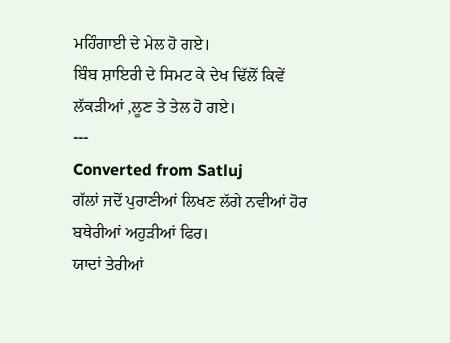ਮਹਿੰਗਾਈ ਦੇ ਮੇਲ ਹੋ ਗਏ।
ਬਿੰਬ ਸ਼ਾਇਰੀ ਦੇ ਸਿਮਟ ਕੇ ਦੇਖ ਢਿੱਲੋਂ ਕਿਵੇਂ ਲੱਕੜੀਆਂ ,ਲੂਣ ਤੇ ਤੇਲ ਹੋ ਗਏ।
---
Converted from Satluj
ਗੱਲਾਂ ਜਦੋਂ ਪੁਰਾਣੀਆਂ ਲਿਖਣ ਲੱਗੇ ਨਵੀਆਂ ਹੋਰ ਬਥੇਰੀਆਂ ਅਹੁੜੀਆਂ ਫਿਰ।
ਯਾਦਾਂ ਤੇਰੀਆਂ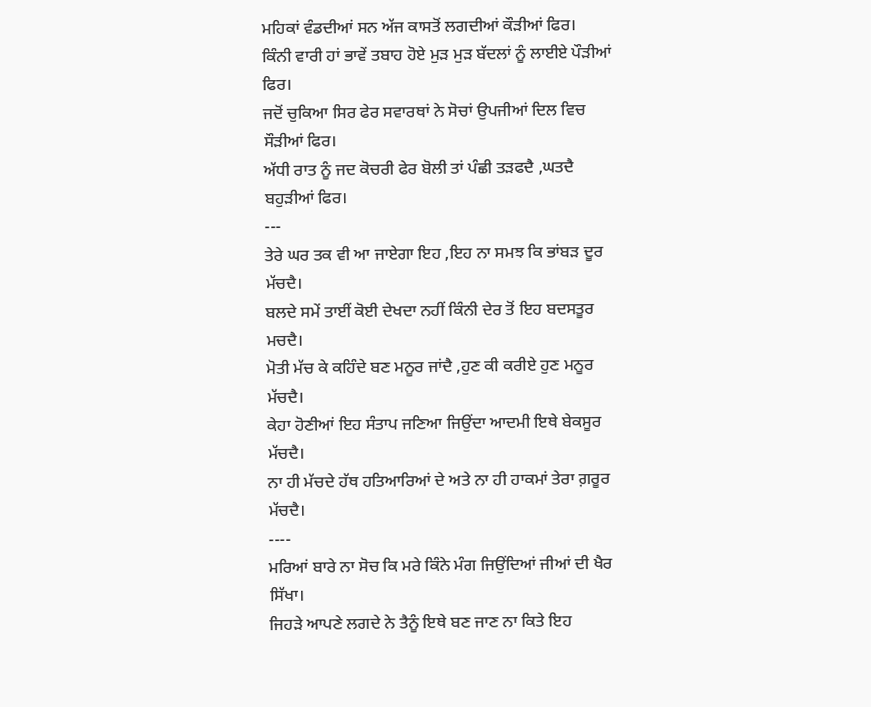ਮਹਿਕਾਂ ਵੰਡਦੀਆਂ ਸਨ ਅੱਜ ਕਾਸਤੋਂ ਲਗਦੀਆਂ ਕੌੜੀਆਂ ਫਿਰ।
ਕਿੰਨੀ ਵਾਰੀ ਹਾਂ ਭਾਵੇਂ ਤਬਾਹ ਹੋਏ ਮੁੜ ਮੁੜ ਬੱਦਲਾਂ ਨੂੰ ਲਾਈਏ ਪੌੜੀਆਂ ਫਿਰ।
ਜਦੋਂ ਚੁਕਿਆ ਸਿਰ ਫੇਰ ਸਵਾਰਥਾਂ ਨੇ ਸੋਚਾਂ ਉਪਜੀਆਂ ਦਿਲ ਵਿਚ ਸੌੜੀਆਂ ਫਿਰ।
ਅੱਧੀ ਰਾਤ ਨੂੰ ਜਦ ਕੋਚਰੀ ਫੇਰ ਬੋਲੀ ਤਾਂ ਪੰਛੀ ਤੜਫਦੈ ,ਘਤਦੈ ਬਹੁੜੀਆਂ ਫਿਰ।
---
ਤੇਰੇ ਘਰ ਤਕ ਵੀ ਆ ਜਾਏਗਾ ਇਹ ,ਇਹ ਨਾ ਸਮਝ ਕਿ ਭਾਂਬੜ ਦੂਰ ਮੱਚਦੈ।
ਬਲਦੇ ਸਮੇਂ ਤਾਈਂ ਕੋਈ ਦੇਖਦਾ ਨਹੀਂ ਕਿੰਨੀ ਦੇਰ ਤੋਂ ਇਹ ਬਦਸਤੂਰ ਮਚਦੈ।
ਮੋਤੀ ਮੱਚ ਕੇ ਕਹਿੰਦੇ ਬਣ ਮਨੂਰ ਜਾਂਦੈ ,ਹੁਣ ਕੀ ਕਰੀਏ ਹੁਣ ਮਨੂਰ ਮੱਚਦੈ।
ਕੇਹਾ ਹੋਣੀਆਂ ਇਹ ਸੰਤਾਪ ਜਣਿਆ ਜਿਉਂਦਾ ਆਦਮੀ ਇਥੇ ਬੇਕਸੂਰ ਮੱਚਦੈ।
ਨਾ ਹੀ ਮੱਚਦੇ ਹੱਥ ਹਤਿਆਰਿਆਂ ਦੇ ਅਤੇ ਨਾ ਹੀ ਹਾਕਮਾਂ ਤੇਰਾ ਗ਼ਰੂਰ ਮੱਚਦੈ।
----
ਮਰਿਆਂ ਬਾਰੇ ਨਾ ਸੋਚ ਕਿ ਮਰੇ ਕਿੰਨੇ ਮੰਗ ਜਿਉਂਦਿਆਂ ਜੀਆਂ ਦੀ ਖੈਰ ਸਿੱਖਾ।
ਜਿਹੜੇ ਆਪਣੇ ਲਗਦੇ ਨੇ ਤੈਨੂੰ ਇਥੇ ਬਣ ਜਾਣ ਨਾ ਕਿਤੇ ਇਹ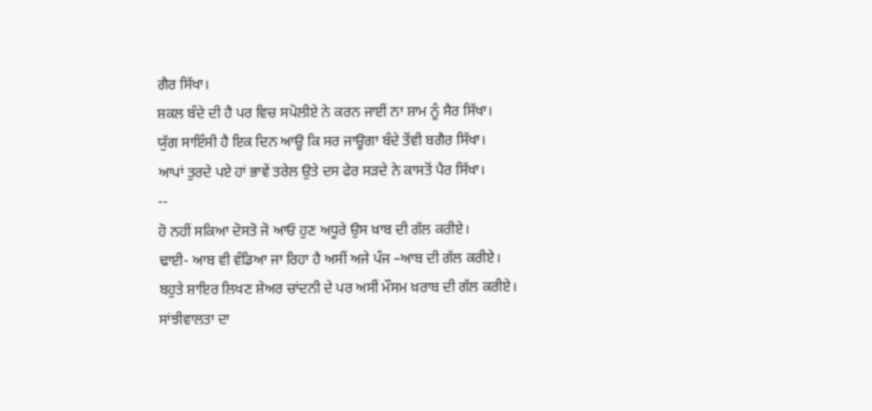ਗੈਰ ਸਿੱਖਾ।
ਸ਼ਕਲ ਬੰਦੇ ਦੀ ਹੈ ਪਰ ਵਿਚ ਸਪੋਲੀਏ ਨੇ ਕਰਨ ਜਾਈਂ ਨਾ ਸ਼ਾਮ ਨੂੰ ਸੈਰ ਸਿੱਖਾ।
ਯੁੱਗ ਸਾਇੰਸੀ ਹੈ ਇਕ ਦਿਨ ਆਊ ਕਿ ਸਰ ਜਾਊਗਾ ਬੰਦੇ ਤੋਂਵੀ ਬਗੈਰ ਸਿੱਖਾ।
ਆਪਾਂ ਤੁਰਦੇ ਪਏ ਹਾਂ ਭਾਵੇਂ ਤਰੇਲ ਉਤੇ ਦਸ ਫੇਰ ਸੜਦੇ ਨੇ ਕਾਸਤੋਂ ਪੈਰ ਸਿੱਖਾ।
--
ਹੋ ਨਹੀਂ ਸਕਿਆ ਦੋਸਤੋ ਜੋ ਆਓ ਹੁਣ ਅਧੂਰੇ ਉਸ ਖ਼ਾਬ ਦੀ ਗੱਲ ਕਰੀਏ।
ਢਾਈ- ਆਬ ਵੀ ਵੰਡਿਆ ਜਾ ਰਿਹਾ ਹੈ ਅਸੀਂ ਅਜੇ ਪੰਜ –ਆਬ ਦੀ ਗੱਲ ਕਰੀਏ।
ਬਹੁਤੇ ਸ਼ਾਇਰ ਲਿਖਣ ਸ਼ੇਅਰ ਚਾਂਦਨੀ ਦੇ ਪਰ ਅਸੀਂ ਮੌਸਮ ਖ਼ਰਾਬ ਦੀ ਗੱਲ ਕਰੀਏ।
ਸਾਂਝੀਵਾਲਤਾ ਦਾ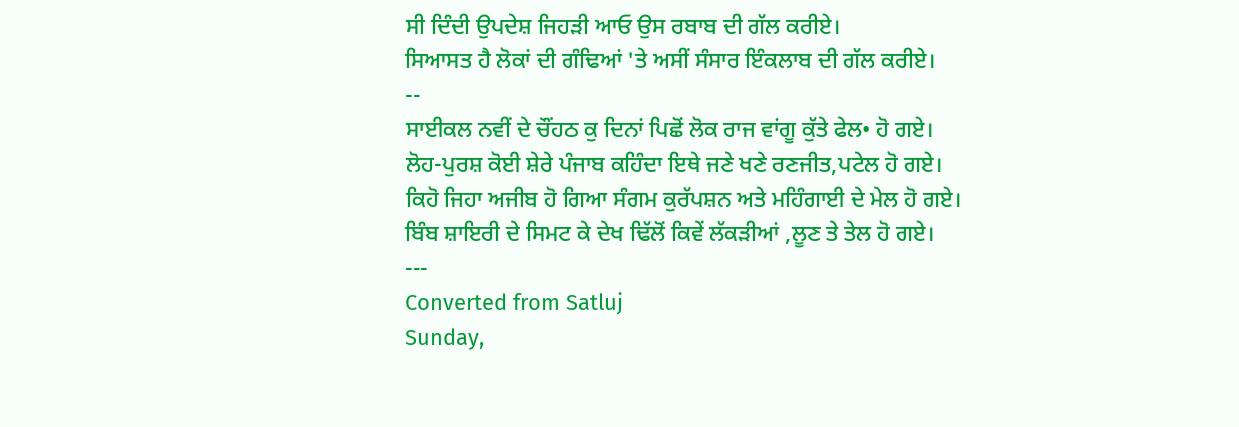ਸੀ ਦਿੰਦੀ ਉਪਦੇਸ਼ ਜਿਹੜੀ ਆਓ ਉਸ ਰਬਾਬ ਦੀ ਗੱਲ ਕਰੀਏ।
ਸਿਆਸਤ ਹੈ ਲੋਕਾਂ ਦੀ ਗੰਢਿਆਂ 'ਤੇ ਅਸੀਂ ਸੰਸਾਰ ਇੰਕਲਾਬ ਦੀ ਗੱਲ ਕਰੀਏ।
--
ਸਾਈਕਲ ਨਵੀਂ ਦੇ ਚੌਂਹਠ ਕੁ ਦਿਨਾਂ ਪਿਛੋਂ ਲੋਕ ਰਾਜ ਵਾਂਗੂ ਕੁੱਤੇ ਫੇਲ• ਹੋ ਗਏ।
ਲੋਹ-ਪੁਰਸ਼ ਕੋਈ ਸ਼ੇਰੇ ਪੰਜਾਬ ਕਹਿੰਦਾ ਇਥੇ ਜਣੇ ਖਣੇ ਰਣਜੀਤ,ਪਟੇਲ ਹੋ ਗਏ।
ਕਿਹੋ ਜਿਹਾ ਅਜੀਬ ਹੋ ਗਿਆ ਸੰਗਮ ਕੁਰੱਪਸ਼ਨ ਅਤੇ ਮਹਿੰਗਾਈ ਦੇ ਮੇਲ ਹੋ ਗਏ।
ਬਿੰਬ ਸ਼ਾਇਰੀ ਦੇ ਸਿਮਟ ਕੇ ਦੇਖ ਢਿੱਲੋਂ ਕਿਵੇਂ ਲੱਕੜੀਆਂ ,ਲੂਣ ਤੇ ਤੇਲ ਹੋ ਗਏ।
---
Converted from Satluj
Sunday,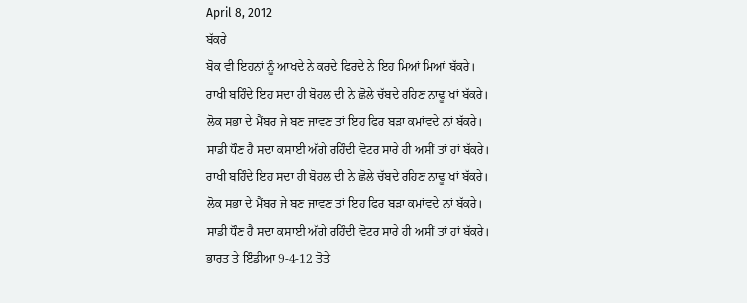April 8, 2012
ਬੱਕਰੇ
ਬੋਕ ਵੀ ਇਹਨਾਂ ਨੂੰ ਆਖਦੇ ਨੇ ਕਰਦੇ ਫਿਰਦੇ ਨੇ ਇਹ ਮਿਆਂ ਮਿਆਂ ਬੱਕਰੇ।
ਰਾਖੀ ਬਹਿੰਦੇ ਇਹ ਸਦਾ ਹੀ ਬੋਹਲ ਦੀ ਨੇ ਛੋਲੇ ਚੱਬਦੇ ਰਹਿਣ ਨਾਢੂ ਖਾਂ ਬੱਕਰੇ।
ਲੋਕ ਸਭਾ ਦੇ ਮੈਂਬਰ ਜੇ ਬਣ ਜਾਵਣ ਤਾਂ ਇਹ ਫਿਰ ਬੜਾ ਕਮਾਂਵਦੇ ਨਾਂ ਬੱਕਰੇ।
ਸਾਡੀ ਧੌਣ ਹੈ ਸਦਾ ਕਸਾਈ ਅੱਗੇ ਰਹਿੰਦੀ ਵੋਟਰ ਸਾਰੇ ਹੀ ਅਸੀਂ ਤਾਂ ਹਾਂ ਬੱਕਰੇ।
ਰਾਖੀ ਬਹਿੰਦੇ ਇਹ ਸਦਾ ਹੀ ਬੋਹਲ ਦੀ ਨੇ ਛੋਲੇ ਚੱਬਦੇ ਰਹਿਣ ਨਾਢੂ ਖਾਂ ਬੱਕਰੇ।
ਲੋਕ ਸਭਾ ਦੇ ਮੈਂਬਰ ਜੇ ਬਣ ਜਾਵਣ ਤਾਂ ਇਹ ਫਿਰ ਬੜਾ ਕਮਾਂਵਦੇ ਨਾਂ ਬੱਕਰੇ।
ਸਾਡੀ ਧੌਣ ਹੈ ਸਦਾ ਕਸਾਈ ਅੱਗੇ ਰਹਿੰਦੀ ਵੋਟਰ ਸਾਰੇ ਹੀ ਅਸੀਂ ਤਾਂ ਹਾਂ ਬੱਕਰੇ।
ਭਾਰਤ ਤੇ ਇੰਡੀਆ 9-4-12 ਤੋਤੇ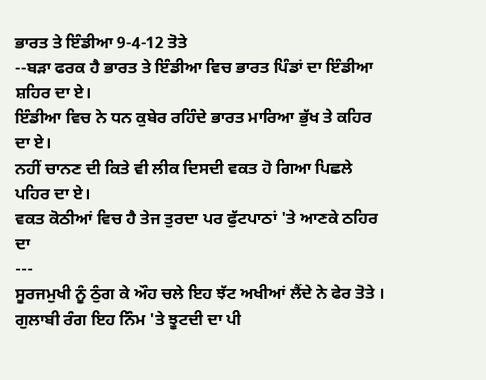ਭਾਰਤ ਤੇ ਇੰਡੀਆ 9-4-12 ਤੋਤੇ
--ਬੜਾ ਫਰਕ ਹੈ ਭਾਰਤ ਤੇ ਇੰਡੀਆ ਵਿਚ ਭਾਰਤ ਪਿੰਡਾਂ ਦਾ ਇੰਡੀਆ ਸ਼ਹਿਰ ਦਾ ਏ।
ਇੰਡੀਆ ਵਿਚ ਨੇ ਧਨ ਕੁਬੇਰ ਰਹਿੰਦੇ ਭਾਰਤ ਮਾਰਿਆ ਭੁੱਖ ਤੇ ਕਹਿਰ ਦਾ ਏ।
ਨਹੀਂ ਚਾਨਣ ਦੀ ਕਿਤੇ ਵੀ ਲੀਕ ਦਿਸਦੀ ਵਕਤ ਹੋ ਗਿਆ ਪਿਛਲੇ ਪਹਿਰ ਦਾ ਏ।
ਵਕਤ ਕੋਠੀਆਂ ਵਿਚ ਹੈ ਤੇਜ ਤੁਰਦਾ ਪਰ ਫੁੱਟਪਾਠਾਂ 'ਤੇ ਆਣਕੇ ਠਹਿਰ ਦਾ
---
ਸੂਰਜਮੁਖੀ ਨੂੰ ਠੁੰਗ ਕੇ ਔਹ ਚਲੇ ਇਹ ਝੱਟ ਅਖੀਆਂ ਲੈਂਦੇ ਨੇ ਫੇਰ ਤੋਤੇ ।
ਗੁਲਾਬੀ ਰੰਗ ਇਹ ਨਿੰਮ 'ਤੇ ਝੂਟਦੀ ਦਾ ਪੀ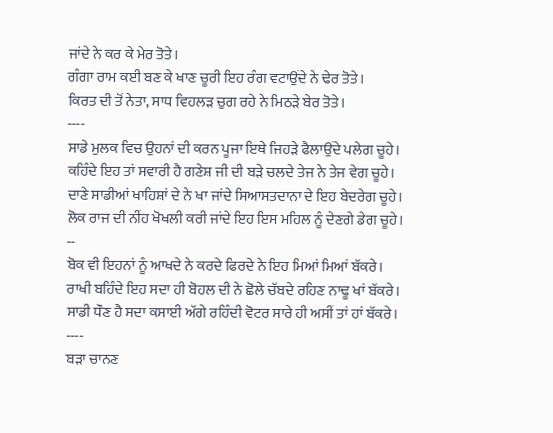ਜਾਂਦੇ ਨੇ ਕਰ ਕੇ ਮੇਰ ਤੋਤੇ।
ਗੰਗਾ ਰਾਮ ਕਈ ਬਣ ਕੇ ਖਾਣ ਚੂਰੀ ਇਹ ਰੰਗ ਵਟਾਉਂਦੇ ਨੇ ਢੇਰ ਤੋਤੇ।
ਕਿਰਤ ਦੀ ਤੋਂ ਨੇਤਾ, ਸਾਧ ਵਿਹਲੜ ਚੁਗ ਰਹੇ ਨੇ ਮਿਠੜੇ ਬੇਰ ਤੋਤੇ।
----
ਸਾਡੇ ਮੁਲਕ ਵਿਚ ਉਹਨਾਂ ਦੀ ਕਰਨ ਪੂਜਾ ਇਥੇ ਜਿਹੜੇ ਫੈਲਾਉਂਦੇ ਪਲੇਗ ਚੂਹੇ।
ਕਹਿੰਦੇ ਇਹ ਤਾਂ ਸਵਾਰੀ ਹੈ ਗਣੇਸ਼ ਜੀ ਦੀ ਬੜੇ ਚਲਦੇ ਤੇਜ ਨੇ ਤੇਜ ਵੇਗ ਚੂਹੇ।
ਦਾਣੇ ਸਾਡੀਆਂ ਖਾਹਿਸ਼ਾਂ ਦੇ ਨੇ ਖਾ ਜਾਂਦੇ ਸਿਆਸਤਦਾਨਾ ਦੇ ਇਹ ਬੇਦਰੇਗ ਚੂਹੇ।
ਲੋਕ ਰਾਜ ਦੀ ਨੀਂਹ ਖੋਖਲੀ ਕਰੀ ਜਾਂਦੇ ਇਹ ਇਸ ਮਹਿਲ ਨੂੰ ਦੇਣਗੇ ਡੇਗ ਚੂਹੇ।
--
ਬੋਕ ਵੀ ਇਹਨਾਂ ਨੂੰ ਆਖਦੇ ਨੇ ਕਰਦੇ ਫਿਰਦੇ ਨੇ ਇਹ ਮਿਆਂ ਮਿਆਂ ਬੱਕਰੇ।
ਰਾਖੀ ਬਹਿੰਦੇ ਇਹ ਸਦਾ ਹੀ ਬੋਹਲ ਦੀ ਨੇ ਛੋਲੇ ਚੱਬਦੇ ਰਹਿਣ ਨਾਢੂ ਖਾਂ ਬੱਕਰੇ।
ਸਾਡੀ ਧੌਣ ਹੈ ਸਦਾ ਕਸਾਈ ਅੱਗੇ ਰਹਿੰਦੀ ਵੋਟਰ ਸਾਰੇ ਹੀ ਅਸੀਂ ਤਾਂ ਹਾਂ ਬੱਕਰੇ।
----
ਬੜਾ ਚਾਨਣ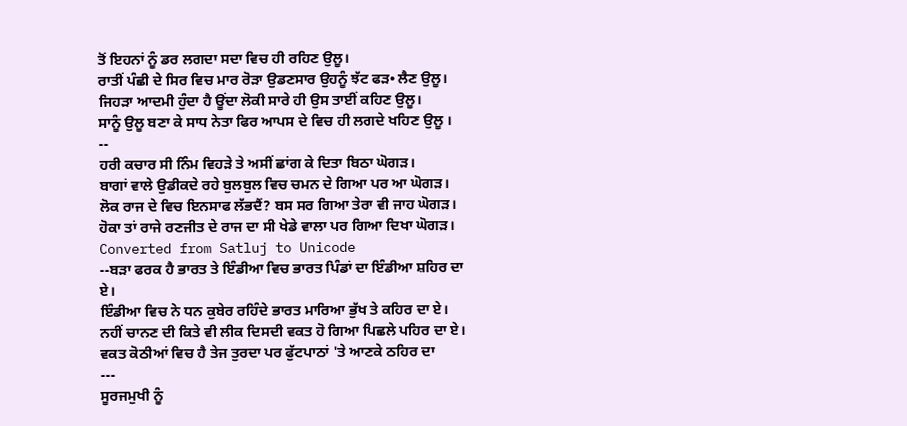ਤੋਂ ਇਹਨਾਂ ਨੂੰ ਡਰ ਲਗਦਾ ਸਦਾ ਵਿਚ ਹੀ ਰਹਿਣ ਉਲੂ।
ਰਾਤੀਂ ਪੰਛੀ ਦੇ ਸਿਰ ਵਿਚ ਮਾਰ ਰੋੜਾ ਉਡਣਸਾਰ ਉਹਨੂੰ ਝੱਟ ਫੜ• ਲੈਣ ਉਲੂ।
ਜਿਹੜਾ ਆਦਮੀ ਹੁੰਦਾ ਹੈ ਊਂਦਾ ਲੋਕੀ ਸਾਰੇ ਹੀ ਉਸ ਤਾਈਂ ਕਹਿਣ ਉਲੂ।
ਸਾਨੂੰ ਉਲੂ ਬਣਾ ਕੇ ਸਾਧ ਨੇਤਾ ਫਿਰ ਆਪਸ ਦੇ ਵਿਚ ਹੀ ਲਗਦੇ ਖਹਿਣ ਉਲੂ ।
--
ਹਰੀ ਕਚਾਰ ਸੀ ਨਿੰਮ ਵਿਹੜੇ ਤੇ ਅਸੀਂ ਛਾਂਗ ਕੇ ਦਿਤਾ ਬਿਠਾ ਘੋਗੜ।
ਬਾਗਾਂ ਵਾਲੇ ਉਡੀਕਦੇ ਰਹੇ ਬੁਲਬੁਲ ਵਿਚ ਚਮਨ ਦੇ ਗਿਆ ਪਰ ਆ ਘੋਗੜ।
ਲੋਕ ਰਾਜ ਦੇ ਵਿਚ ਇਨਸਾਫ ਲੱਭਦੈਂ? ਬਸ ਸਰ ਗਿਆ ਤੇਰਾ ਵੀ ਜਾਹ ਘੋਗੜ।
ਹੋਕਾ ਤਾਂ ਰਾਜੇ ਰਣਜੀਤ ਦੇ ਰਾਜ ਦਾ ਸੀ ਖੇਡੇ ਵਾਲਾ ਪਰ ਗਿਆ ਦਿਖਾ ਘੋਗੜ।
Converted from Satluj to Unicode
--ਬੜਾ ਫਰਕ ਹੈ ਭਾਰਤ ਤੇ ਇੰਡੀਆ ਵਿਚ ਭਾਰਤ ਪਿੰਡਾਂ ਦਾ ਇੰਡੀਆ ਸ਼ਹਿਰ ਦਾ ਏ।
ਇੰਡੀਆ ਵਿਚ ਨੇ ਧਨ ਕੁਬੇਰ ਰਹਿੰਦੇ ਭਾਰਤ ਮਾਰਿਆ ਭੁੱਖ ਤੇ ਕਹਿਰ ਦਾ ਏ।
ਨਹੀਂ ਚਾਨਣ ਦੀ ਕਿਤੇ ਵੀ ਲੀਕ ਦਿਸਦੀ ਵਕਤ ਹੋ ਗਿਆ ਪਿਛਲੇ ਪਹਿਰ ਦਾ ਏ।
ਵਕਤ ਕੋਠੀਆਂ ਵਿਚ ਹੈ ਤੇਜ ਤੁਰਦਾ ਪਰ ਫੁੱਟਪਾਠਾਂ 'ਤੇ ਆਣਕੇ ਠਹਿਰ ਦਾ
---
ਸੂਰਜਮੁਖੀ ਨੂੰ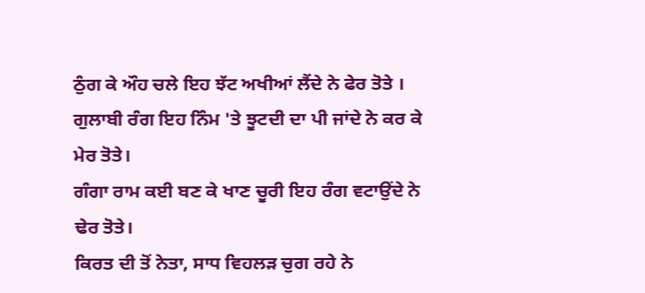ਠੁੰਗ ਕੇ ਔਹ ਚਲੇ ਇਹ ਝੱਟ ਅਖੀਆਂ ਲੈਂਦੇ ਨੇ ਫੇਰ ਤੋਤੇ ।
ਗੁਲਾਬੀ ਰੰਗ ਇਹ ਨਿੰਮ 'ਤੇ ਝੂਟਦੀ ਦਾ ਪੀ ਜਾਂਦੇ ਨੇ ਕਰ ਕੇ ਮੇਰ ਤੋਤੇ।
ਗੰਗਾ ਰਾਮ ਕਈ ਬਣ ਕੇ ਖਾਣ ਚੂਰੀ ਇਹ ਰੰਗ ਵਟਾਉਂਦੇ ਨੇ ਢੇਰ ਤੋਤੇ।
ਕਿਰਤ ਦੀ ਤੋਂ ਨੇਤਾ, ਸਾਧ ਵਿਹਲੜ ਚੁਗ ਰਹੇ ਨੇ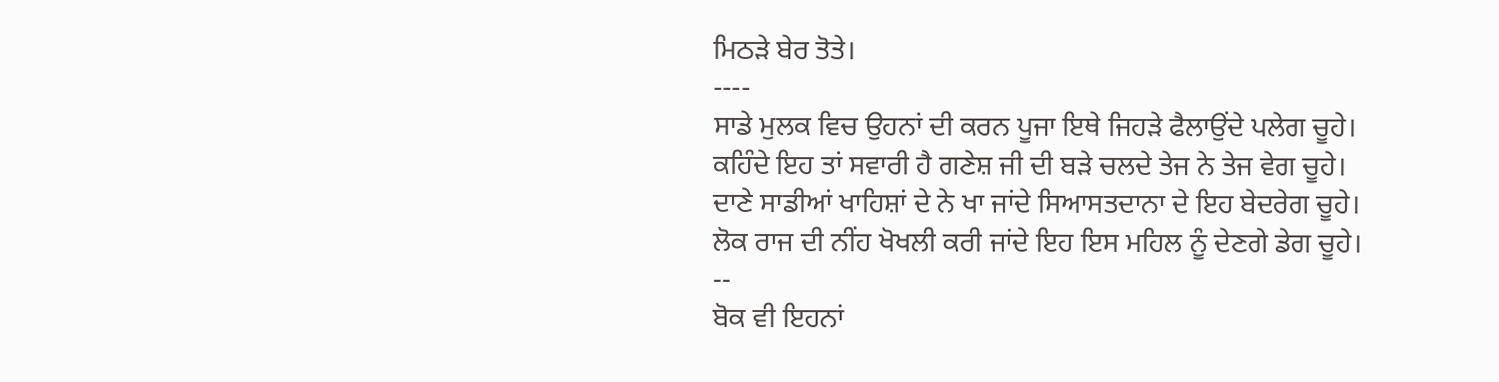ਮਿਠੜੇ ਬੇਰ ਤੋਤੇ।
----
ਸਾਡੇ ਮੁਲਕ ਵਿਚ ਉਹਨਾਂ ਦੀ ਕਰਨ ਪੂਜਾ ਇਥੇ ਜਿਹੜੇ ਫੈਲਾਉਂਦੇ ਪਲੇਗ ਚੂਹੇ।
ਕਹਿੰਦੇ ਇਹ ਤਾਂ ਸਵਾਰੀ ਹੈ ਗਣੇਸ਼ ਜੀ ਦੀ ਬੜੇ ਚਲਦੇ ਤੇਜ ਨੇ ਤੇਜ ਵੇਗ ਚੂਹੇ।
ਦਾਣੇ ਸਾਡੀਆਂ ਖਾਹਿਸ਼ਾਂ ਦੇ ਨੇ ਖਾ ਜਾਂਦੇ ਸਿਆਸਤਦਾਨਾ ਦੇ ਇਹ ਬੇਦਰੇਗ ਚੂਹੇ।
ਲੋਕ ਰਾਜ ਦੀ ਨੀਂਹ ਖੋਖਲੀ ਕਰੀ ਜਾਂਦੇ ਇਹ ਇਸ ਮਹਿਲ ਨੂੰ ਦੇਣਗੇ ਡੇਗ ਚੂਹੇ।
--
ਬੋਕ ਵੀ ਇਹਨਾਂ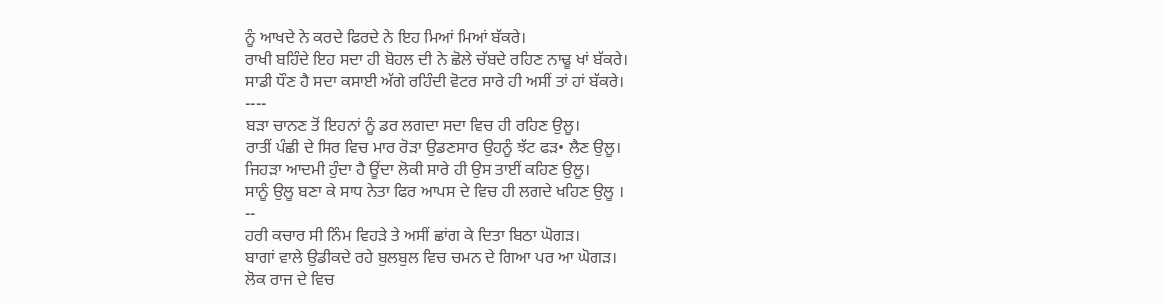ਨੂੰ ਆਖਦੇ ਨੇ ਕਰਦੇ ਫਿਰਦੇ ਨੇ ਇਹ ਮਿਆਂ ਮਿਆਂ ਬੱਕਰੇ।
ਰਾਖੀ ਬਹਿੰਦੇ ਇਹ ਸਦਾ ਹੀ ਬੋਹਲ ਦੀ ਨੇ ਛੋਲੇ ਚੱਬਦੇ ਰਹਿਣ ਨਾਢੂ ਖਾਂ ਬੱਕਰੇ।
ਸਾਡੀ ਧੌਣ ਹੈ ਸਦਾ ਕਸਾਈ ਅੱਗੇ ਰਹਿੰਦੀ ਵੋਟਰ ਸਾਰੇ ਹੀ ਅਸੀਂ ਤਾਂ ਹਾਂ ਬੱਕਰੇ।
----
ਬੜਾ ਚਾਨਣ ਤੋਂ ਇਹਨਾਂ ਨੂੰ ਡਰ ਲਗਦਾ ਸਦਾ ਵਿਚ ਹੀ ਰਹਿਣ ਉਲੂ।
ਰਾਤੀਂ ਪੰਛੀ ਦੇ ਸਿਰ ਵਿਚ ਮਾਰ ਰੋੜਾ ਉਡਣਸਾਰ ਉਹਨੂੰ ਝੱਟ ਫੜ• ਲੈਣ ਉਲੂ।
ਜਿਹੜਾ ਆਦਮੀ ਹੁੰਦਾ ਹੈ ਊਂਦਾ ਲੋਕੀ ਸਾਰੇ ਹੀ ਉਸ ਤਾਈਂ ਕਹਿਣ ਉਲੂ।
ਸਾਨੂੰ ਉਲੂ ਬਣਾ ਕੇ ਸਾਧ ਨੇਤਾ ਫਿਰ ਆਪਸ ਦੇ ਵਿਚ ਹੀ ਲਗਦੇ ਖਹਿਣ ਉਲੂ ।
--
ਹਰੀ ਕਚਾਰ ਸੀ ਨਿੰਮ ਵਿਹੜੇ ਤੇ ਅਸੀਂ ਛਾਂਗ ਕੇ ਦਿਤਾ ਬਿਠਾ ਘੋਗੜ।
ਬਾਗਾਂ ਵਾਲੇ ਉਡੀਕਦੇ ਰਹੇ ਬੁਲਬੁਲ ਵਿਚ ਚਮਨ ਦੇ ਗਿਆ ਪਰ ਆ ਘੋਗੜ।
ਲੋਕ ਰਾਜ ਦੇ ਵਿਚ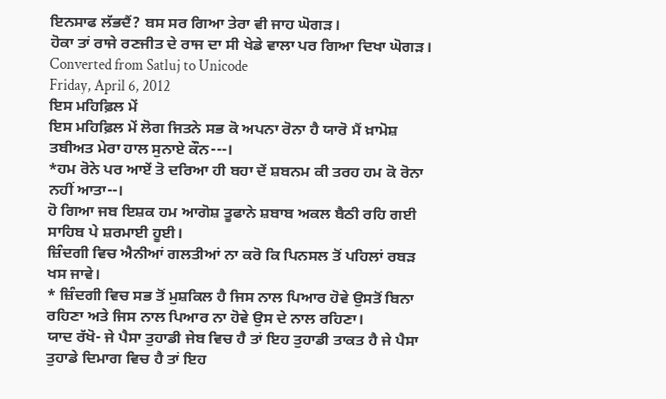ਇਨਸਾਫ ਲੱਭਦੈਂ? ਬਸ ਸਰ ਗਿਆ ਤੇਰਾ ਵੀ ਜਾਹ ਘੋਗੜ।
ਹੋਕਾ ਤਾਂ ਰਾਜੇ ਰਣਜੀਤ ਦੇ ਰਾਜ ਦਾ ਸੀ ਖੇਡੇ ਵਾਲਾ ਪਰ ਗਿਆ ਦਿਖਾ ਘੋਗੜ।
Converted from Satluj to Unicode
Friday, April 6, 2012
ਇਸ ਮਹਿਫ਼ਿਲ ਮੇਂ
ਇਸ ਮਹਿਫ਼ਿਲ ਮੇਂ ਲੋਗ ਜਿਤਨੇ ਸਭ ਕੋ ਅਪਨਾ ਰੋਨਾ ਹੈ ਯਾਰੋ ਮੈਂ ਖ਼ਾਮੋਸ਼ ਤਬੀਅਤ ਮੇਰਾ ਹਾਲ ਸੁਨਾਏ ਕੌਨ---।
*ਹਮ ਰੋਨੇ ਪਰ ਆਏਂ ਤੋ ਦਰਿਆ ਹੀ ਬਹਾ ਦੇਂ ਸ਼ਬਨਮ ਕੀ ਤਰਹ ਹਮ ਕੋ ਰੋਨਾ ਨਹੀਂ ਆਤਾ--।
ਹੋ ਗਿਆ ਜਬ ਇਸ਼ਕ ਹਮ ਆਗੋਸ਼ ਤੂਫਾਨੇ ਸ਼ਬਾਬ ਅਕਲ ਬੈਠੀ ਰਹਿ ਗਈ ਸਾਹਿਬ ਪੇ ਸ਼ਰਮਾਈ ਹੂਈ।
ਜ਼ਿੰਦਗੀ ਵਿਚ ਐਨੀਆਂ ਗਲਤੀਆਂ ਨਾ ਕਰੋ ਕਿ ਪਿਨਸਲ ਤੋਂ ਪਹਿਲਾਂ ਰਬੜ ਖਸ ਜਾਵੇ।
* ਜ਼ਿੰਦਗੀ ਵਿਚ ਸਭ ਤੋਂ ਮੁਸ਼ਕਿਲ ਹੈ ਜਿਸ ਨਾਲ ਪਿਆਰ ਹੋਵੇ ਉਸਤੋਂ ਬਿਨਾ ਰਹਿਣਾ ਅਤੇ ਜਿਸ ਨਾਲ ਪਿਆਰ ਨਾ ਹੋਵੇ ਉਸ ਦੇ ਨਾਲ ਰਹਿਣਾ।
ਯਾਦ ਰੱਖੋ- ਜੇ ਪੈਸਾ ਤੁਹਾਡੀ ਜੇਬ ਵਿਚ ਹੈ ਤਾਂ ਇਹ ਤੁਹਾਡੀ ਤਾਕਤ ਹੈ ਜੇ ਪੈਸਾ ਤੁਹਾਡੇ ਦਿਮਾਗ ਵਿਚ ਹੈ ਤਾਂ ਇਹ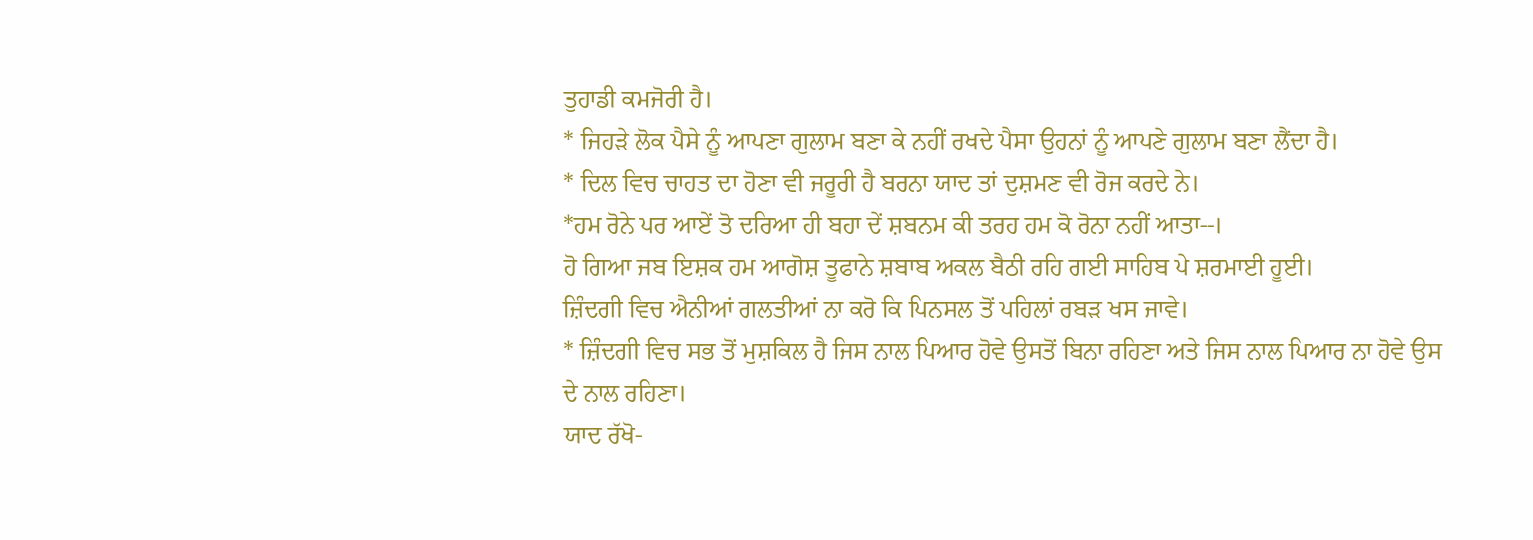ਤੁਹਾਡੀ ਕਮਜੋਰੀ ਹੈ।
* ਜਿਹੜੇ ਲੋਕ ਪੈਸੇ ਨੂੰ ਆਪਣਾ ਗੁਲਾਮ ਬਣਾ ਕੇ ਨਹੀਂ ਰਖਦੇ ਪੈਸਾ ਉਹਨਾਂ ਨੂੰ ਆਪਣੇ ਗੁਲਾਮ ਬਣਾ ਲੈਂਦਾ ਹੈ।
* ਦਿਲ ਵਿਚ ਚਾਹਤ ਦਾ ਹੋਣਾ ਵੀ ਜਰੂਰੀ ਹੈ ਬਰਨਾ ਯਾਦ ਤਾਂ ਦੁਸ਼ਮਣ ਵੀ ਰੋਜ ਕਰਦੇ ਨੇ।
*ਹਮ ਰੋਨੇ ਪਰ ਆਏਂ ਤੋ ਦਰਿਆ ਹੀ ਬਹਾ ਦੇਂ ਸ਼ਬਨਮ ਕੀ ਤਰਹ ਹਮ ਕੋ ਰੋਨਾ ਨਹੀਂ ਆਤਾ--।
ਹੋ ਗਿਆ ਜਬ ਇਸ਼ਕ ਹਮ ਆਗੋਸ਼ ਤੂਫਾਨੇ ਸ਼ਬਾਬ ਅਕਲ ਬੈਠੀ ਰਹਿ ਗਈ ਸਾਹਿਬ ਪੇ ਸ਼ਰਮਾਈ ਹੂਈ।
ਜ਼ਿੰਦਗੀ ਵਿਚ ਐਨੀਆਂ ਗਲਤੀਆਂ ਨਾ ਕਰੋ ਕਿ ਪਿਨਸਲ ਤੋਂ ਪਹਿਲਾਂ ਰਬੜ ਖਸ ਜਾਵੇ।
* ਜ਼ਿੰਦਗੀ ਵਿਚ ਸਭ ਤੋਂ ਮੁਸ਼ਕਿਲ ਹੈ ਜਿਸ ਨਾਲ ਪਿਆਰ ਹੋਵੇ ਉਸਤੋਂ ਬਿਨਾ ਰਹਿਣਾ ਅਤੇ ਜਿਸ ਨਾਲ ਪਿਆਰ ਨਾ ਹੋਵੇ ਉਸ ਦੇ ਨਾਲ ਰਹਿਣਾ।
ਯਾਦ ਰੱਖੋ-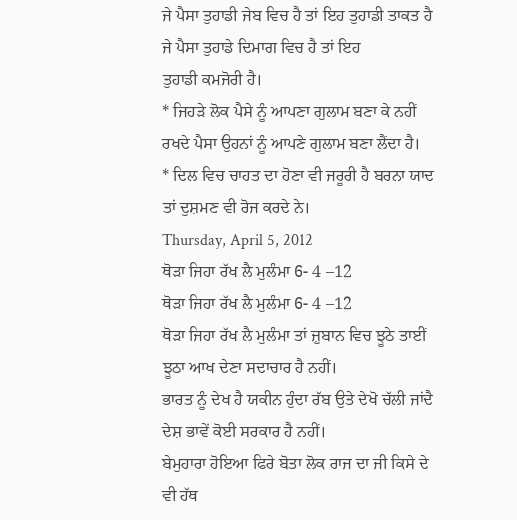ਜੇ ਪੈਸਾ ਤੁਹਾਡੀ ਜੇਬ ਵਿਚ ਹੈ ਤਾਂ ਇਹ ਤੁਹਾਡੀ ਤਾਕਤ ਹੈ ਜੇ ਪੈਸਾ ਤੁਹਾਡੇ ਦਿਮਾਗ ਵਿਚ ਹੈ ਤਾਂ ਇਹ
ਤੁਹਾਡੀ ਕਮਜੋਰੀ ਹੈ।
* ਜਿਹੜੇ ਲੋਕ ਪੈਸੇ ਨੂੰ ਆਪਣਾ ਗੁਲਾਮ ਬਣਾ ਕੇ ਨਹੀਂ ਰਖਦੇ ਪੈਸਾ ਉਹਨਾਂ ਨੂੰ ਆਪਣੇ ਗੁਲਾਮ ਬਣਾ ਲੈਂਦਾ ਹੈ।
* ਦਿਲ ਵਿਚ ਚਾਹਤ ਦਾ ਹੋਣਾ ਵੀ ਜਰੂਰੀ ਹੈ ਬਰਨਾ ਯਾਦ ਤਾਂ ਦੁਸ਼ਮਣ ਵੀ ਰੋਜ ਕਰਦੇ ਨੇ।
Thursday, April 5, 2012
ਥੋੜਾ ਜਿਹਾ ਰੱਖ ਲੈ ਮੁਲੰਮਾ 6- 4 –12
ਥੋੜਾ ਜਿਹਾ ਰੱਖ ਲੈ ਮੁਲੰਮਾ 6- 4 –12
ਥੋੜਾ ਜਿਹਾ ਰੱਖ ਲੈ ਮੁਲੰਮਾ ਤਾਂ ਜ਼ੁਬਾਨ ਵਿਚ ਝੂਠੇ ਤਾਈਂ ਝੂਠਾ ਆਖ ਦੇਣਾ ਸਦਾਚਾਰ ਹੈ ਨਹੀਂ।
ਭਾਰਤ ਨੂੰ ਦੇਖ ਹੈ ਯਕੀਨ ਹੁੰਦਾ ਰੱਬ ਉਤੇ ਦੇਖੋ ਚੱਲੀ ਜਾਂਦੈ ਦੇਸ਼ ਭਾਵੇਂ ਕੋਈ ਸਰਕਾਰ ਹੈ ਨਹੀਂ।
ਬੇਮੁਹਾਰਾ ਹੋਇਆ ਫਿਰੇ ਬੋਤਾ ਲੋਕ ਰਾਜ ਦਾ ਜੀ ਕਿਸੇ ਦੇ ਵੀ ਹੱਥ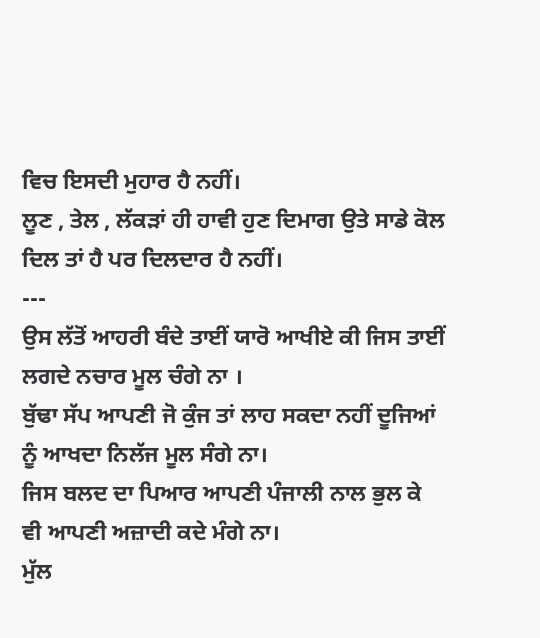ਵਿਚ ਇਸਦੀ ਮੁਹਾਰ ਹੈ ਨਹੀਂ।
ਲੂਣ , ਤੇਲ , ਲੱਕੜਾਂ ਹੀ ਹਾਵੀ ਹੁਣ ਦਿਮਾਗ ਉਤੇ ਸਾਡੇ ਕੋਲ ਦਿਲ ਤਾਂ ਹੈ ਪਰ ਦਿਲਦਾਰ ਹੈ ਨਹੀਂ।
---
ਉਸ ਲੱਤੋਂ ਆਹਰੀ ਬੰਦੇ ਤਾਈਂ ਯਾਰੋ ਆਖੀਏ ਕੀ ਜਿਸ ਤਾਈਂ ਲਗਦੇ ਨਚਾਰ ਮੂਲ ਚੰਗੇ ਨਾ ।
ਬੁੱਢਾ ਸੱਪ ਆਪਣੀ ਜੋ ਕੁੰਜ ਤਾਂ ਲਾਹ ਸਕਦਾ ਨਹੀਂ ਦੂਜਿਆਂ ਨੂੰ ਆਖਦਾ ਨਿਲੱਜ ਮੂਲ ਸੰਗੇ ਨਾ।
ਜਿਸ ਬਲਦ ਦਾ ਪਿਆਰ ਆਪਣੀ ਪੰਜਾਲੀ ਨਾਲ ਭੁਲ ਕੇ ਵੀ ਆਪਣੀ ਅਜ਼ਾਦੀ ਕਦੇ ਮੰਗੇ ਨਾ।
ਮੁੱਲ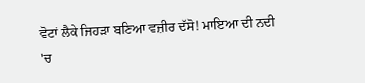ਵੋਟਾਂ ਲੈਕੇ ਜਿਹੜਾ ਬਣਿਆ ਵਜ਼ੀਰ ਦੱਸੋ! ਮਾਇਆ ਦੀ ਨਦੀ 'ਚ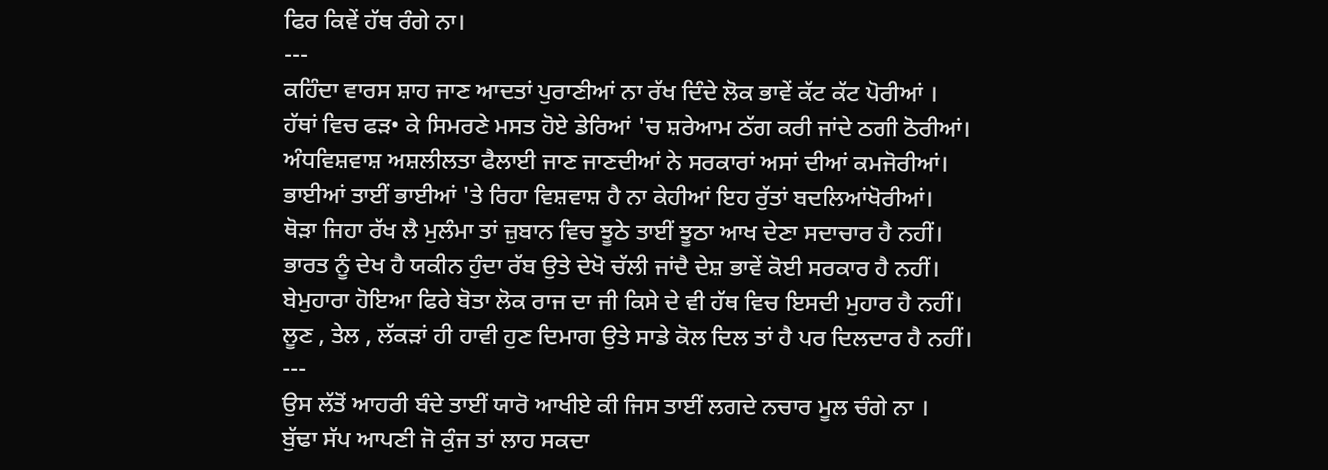ਫਿਰ ਕਿਵੇਂ ਹੱਥ ਰੰਗੇ ਨਾ।
---
ਕਹਿੰਦਾ ਵਾਰਸ ਸ਼ਾਹ ਜਾਣ ਆਦਤਾਂ ਪੁਰਾਣੀਆਂ ਨਾ ਰੱਖ ਦਿੰਦੇ ਲੋਕ ਭਾਵੇਂ ਕੱਟ ਕੱਟ ਪੋਰੀਆਂ ।
ਹੱਥਾਂ ਵਿਚ ਫੜ• ਕੇ ਸਿਮਰਣੇ ਮਸਤ ਹੋਏ ਡੇਰਿਆਂ 'ਚ ਸ਼ਰੇਆਮ ਠੱਗ ਕਰੀ ਜਾਂਦੇ ਠਗੀ ਠੋਰੀਆਂ।
ਅੰਧਵਿਸ਼ਵਾਸ਼ ਅਸ਼ਲੀਲਤਾ ਫੈਲਾਈ ਜਾਣ ਜਾਣਦੀਆਂ ਨੇ ਸਰਕਾਰਾਂ ਅਸਾਂ ਦੀਆਂ ਕਮਜੋਰੀਆਂ।
ਭਾਈਆਂ ਤਾਈਂ ਭਾਈਆਂ 'ਤੇ ਰਿਹਾ ਵਿਸ਼ਵਾਸ਼ ਹੈ ਨਾ ਕੇਹੀਆਂ ਇਹ ਰੁੱਤਾਂ ਬਦਲਿਆਂਖੋਰੀਆਂ।
ਥੋੜਾ ਜਿਹਾ ਰੱਖ ਲੈ ਮੁਲੰਮਾ ਤਾਂ ਜ਼ੁਬਾਨ ਵਿਚ ਝੂਠੇ ਤਾਈਂ ਝੂਠਾ ਆਖ ਦੇਣਾ ਸਦਾਚਾਰ ਹੈ ਨਹੀਂ।
ਭਾਰਤ ਨੂੰ ਦੇਖ ਹੈ ਯਕੀਨ ਹੁੰਦਾ ਰੱਬ ਉਤੇ ਦੇਖੋ ਚੱਲੀ ਜਾਂਦੈ ਦੇਸ਼ ਭਾਵੇਂ ਕੋਈ ਸਰਕਾਰ ਹੈ ਨਹੀਂ।
ਬੇਮੁਹਾਰਾ ਹੋਇਆ ਫਿਰੇ ਬੋਤਾ ਲੋਕ ਰਾਜ ਦਾ ਜੀ ਕਿਸੇ ਦੇ ਵੀ ਹੱਥ ਵਿਚ ਇਸਦੀ ਮੁਹਾਰ ਹੈ ਨਹੀਂ।
ਲੂਣ , ਤੇਲ , ਲੱਕੜਾਂ ਹੀ ਹਾਵੀ ਹੁਣ ਦਿਮਾਗ ਉਤੇ ਸਾਡੇ ਕੋਲ ਦਿਲ ਤਾਂ ਹੈ ਪਰ ਦਿਲਦਾਰ ਹੈ ਨਹੀਂ।
---
ਉਸ ਲੱਤੋਂ ਆਹਰੀ ਬੰਦੇ ਤਾਈਂ ਯਾਰੋ ਆਖੀਏ ਕੀ ਜਿਸ ਤਾਈਂ ਲਗਦੇ ਨਚਾਰ ਮੂਲ ਚੰਗੇ ਨਾ ।
ਬੁੱਢਾ ਸੱਪ ਆਪਣੀ ਜੋ ਕੁੰਜ ਤਾਂ ਲਾਹ ਸਕਦਾ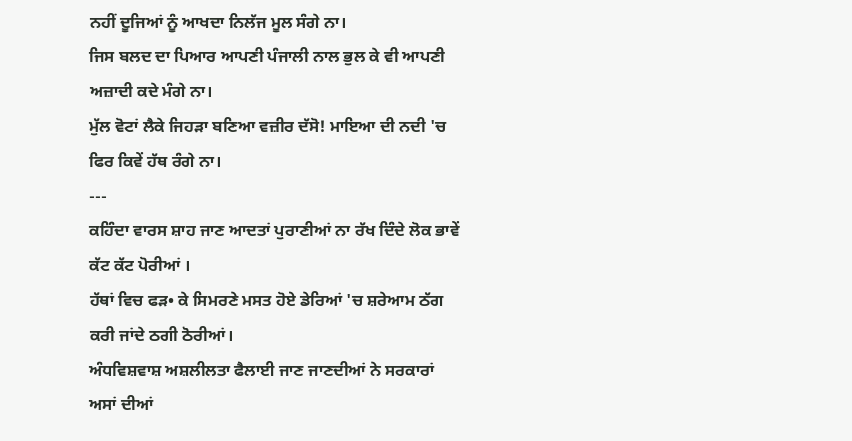ਨਹੀਂ ਦੂਜਿਆਂ ਨੂੰ ਆਖਦਾ ਨਿਲੱਜ ਮੂਲ ਸੰਗੇ ਨਾ।
ਜਿਸ ਬਲਦ ਦਾ ਪਿਆਰ ਆਪਣੀ ਪੰਜਾਲੀ ਨਾਲ ਭੁਲ ਕੇ ਵੀ ਆਪਣੀ ਅਜ਼ਾਦੀ ਕਦੇ ਮੰਗੇ ਨਾ।
ਮੁੱਲ ਵੋਟਾਂ ਲੈਕੇ ਜਿਹੜਾ ਬਣਿਆ ਵਜ਼ੀਰ ਦੱਸੋ! ਮਾਇਆ ਦੀ ਨਦੀ 'ਚ ਫਿਰ ਕਿਵੇਂ ਹੱਥ ਰੰਗੇ ਨਾ।
---
ਕਹਿੰਦਾ ਵਾਰਸ ਸ਼ਾਹ ਜਾਣ ਆਦਤਾਂ ਪੁਰਾਣੀਆਂ ਨਾ ਰੱਖ ਦਿੰਦੇ ਲੋਕ ਭਾਵੇਂ ਕੱਟ ਕੱਟ ਪੋਰੀਆਂ ।
ਹੱਥਾਂ ਵਿਚ ਫੜ• ਕੇ ਸਿਮਰਣੇ ਮਸਤ ਹੋਏ ਡੇਰਿਆਂ 'ਚ ਸ਼ਰੇਆਮ ਠੱਗ ਕਰੀ ਜਾਂਦੇ ਠਗੀ ਠੋਰੀਆਂ।
ਅੰਧਵਿਸ਼ਵਾਸ਼ ਅਸ਼ਲੀਲਤਾ ਫੈਲਾਈ ਜਾਣ ਜਾਣਦੀਆਂ ਨੇ ਸਰਕਾਰਾਂ ਅਸਾਂ ਦੀਆਂ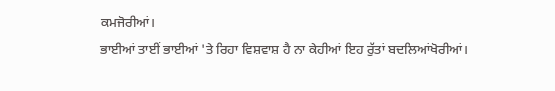ਕਮਜੋਰੀਆਂ।
ਭਾਈਆਂ ਤਾਈਂ ਭਾਈਆਂ 'ਤੇ ਰਿਹਾ ਵਿਸ਼ਵਾਸ਼ ਹੈ ਨਾ ਕੇਹੀਆਂ ਇਹ ਰੁੱਤਾਂ ਬਦਲਿਆਂਖੋਰੀਆਂ।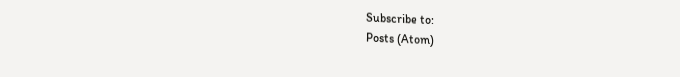Subscribe to:
Posts (Atom)